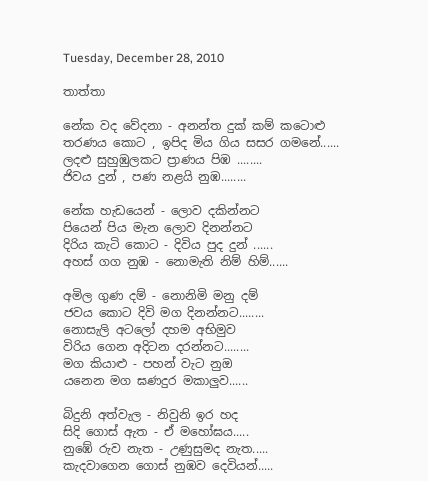Tuesday, December 28, 2010

තාත්තා

නේක වද වේදනා - අනන්ත දුක් කම් කටොළු
තරණය කොට , ඉපිද මිය ගිය සසර ගමනේ......
ලදළු සුහුඹුලකට ප්‍රාණය පිඹ ........
ජිවය දුන් , පණ නළයි නුඹ........

නේක හැඩයෙන් - ලොව දකින්නට
පියෙන් පිය මැන ලොව දිනන්නට
දිරිය කැටි කොට - දිවිය පුද දුන් ......
අහස් ගග නුඹ - නොමැති නිම් හිම්......

අමිල ගුණ දම් - නොනිමි මනු දම්
ජවය කොට දිවි මග දිනන්නට........
නොසැලි අටලෝ දහම අභිමුව
විරිය ගෙන අදිටන දරන්නට........
මග කියාළු - පහන් වැට නුඔ
යනෙන මග ඝණදුර මකාලුව......

බිදුනි අත්වැල - නිවුනි ඉර හද
සිදි ගොස් ඇත - ඒ මහෝඝය.....
නු‍ඹේ රුව නැත - උණුසුමද නැත.....
කැදවාගෙන ගොස් නුඹව දෙවියන්.....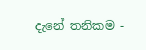දැනේ තනිකම -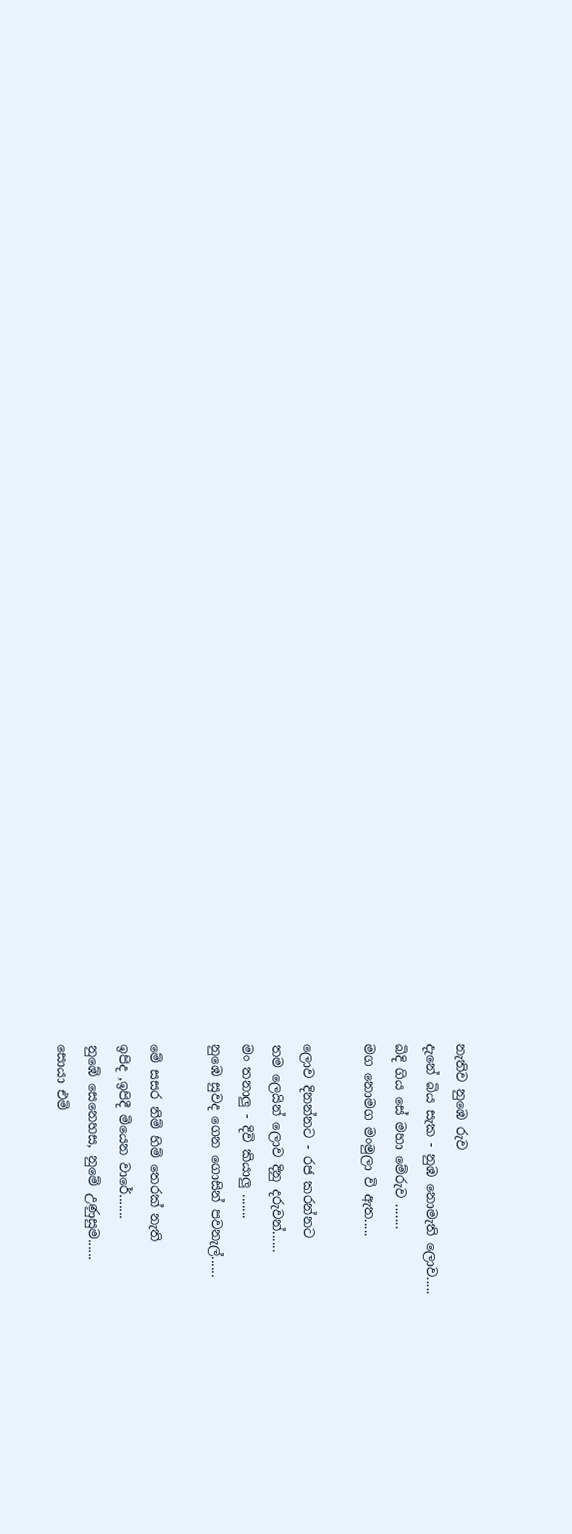නැතිව නුඹෙ රුව
දැනේ බිය සැක - නුඹ නොමැති ලොව.....
බිදි ගිය සේ මහා මේරුව .......
මග නොමග මංමුලා වි ඇත.....

ලොව දිනන්නට - රජ කරන්නට
තම ලෙයින් ලොව දිනු දරුවන්......
මං තනාලු - දිවි කියාලු .......
නුඹෙ සුවද ගෙන ගොසින් පවනැල්......

මේ සසර නිම් හිම් තෙරක් නැති
ඉපිද ,ඉපිදී මියෙන වාරේ.......
නුඹේ සෙනෙහස, නුමේ උණුසුම......
සොයා එමි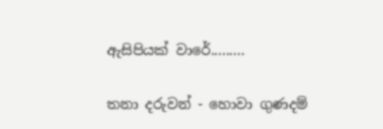ඇසිපියක් වාරේ.........

තනා දරුවන් - හොවා ගුණදම්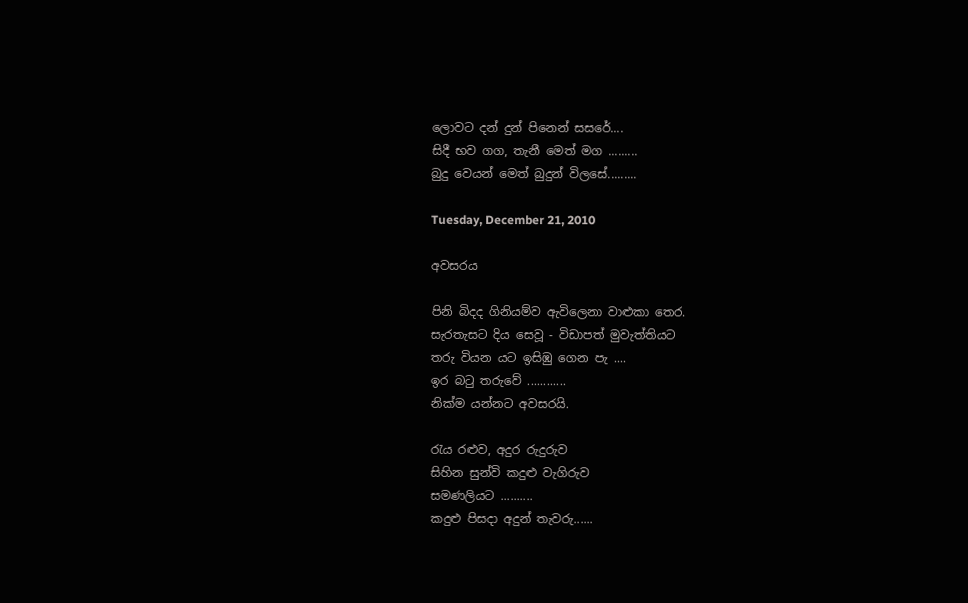ලොවට දන් දුන් පිනෙන් සසරේ....
සිදී භව ගග, තැනී මෙත් මග .........
බුදු වෙයන් මෙත් බුදුන් විලසේ.........

Tuesday, December 21, 2010

අවසරය

පිනි බිදද ගිනියම්ව ඇවිලෙනා වාළුකා තෙර.
සැරතැසට දිය සෙවූ - විඩාපත් මුවැත්තියට
තරු වියන යට ඉසිඹු ගෙන පැ ....
ඉර බටු තරුවේ ............
නික්ම යන්නට අවසරයි.

රැය රළුව, අදුර රුදුරුව
සිහින සුන්වි කදුළු වැගිරුව
සමණලියට ..........
කදුළු පිසදා අදුන් තැවරු......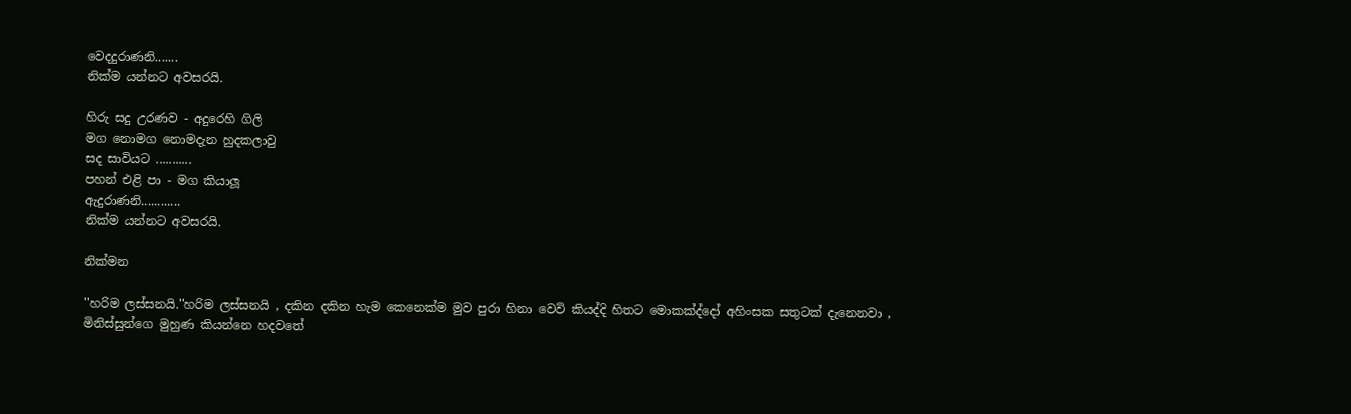වෙදදුරාණනි.......
නික්ම යන්නට අවසරයි.

හිරු සදු උරණව - අදුරෙහි ගිලි
මග නොමග නොමදැන හුදකලාවු
සද සාවියට ...........
පහන් එළි පා - මග කියාලූ
ඇදුරාණනි............
නික්ම යන්නට අවසරයි.

නික්මන

''හරිම ලස්සනයි.''හරිම ලස්සනයි , දකින දකින හැම කෙනෙක්ම මුව පුරා හිනා වෙවි කියද්දි හිතට මොකක්ද්දෝ අහිංසක සතුටක් දැනෙනවා , මිනිස්සුන්ගෙ මුහුණ කියන්නෙ හදවතේ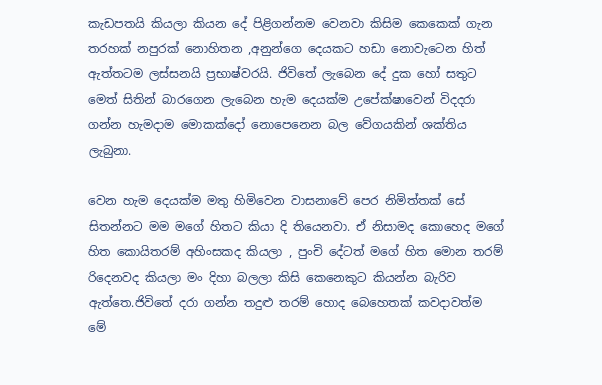කැඩපතයි කියලා කියන දේ පිළිගන්නම වෙනවා කිසිම කෙකෙක් ගැන තරහක් නපුරක් නොහිතන ,අනුන්ගෙ දෙයකට හඩා නොවැටෙන හිත් ඇත්තටම ලස්සනයි ප්‍රභාෂ්වරයි. ජිවිතේ ලැබෙන දේ දුක හෝ සතුට මෙත් සිතින් බාරගෙන ලැබෙන හැම දෙයක්ම උපේක්ෂාවෙන් විදදරා ගන්න හැමදාම මොකක්දෝ නොපෙනෙන බල වේගයකින් ශක්තිය ලැබුනා.

වෙන හැම දෙයක්ම මතු හිමිවෙන වාසනාවේ පෙර නිමිත්තක් සේ සිතන්නට මම මගේ හිතට කියා දි තියෙනවා. ඒ නිසාමද කොහෙද මගේ හිත කොයිතරම් අහිංසකද කියලා , පුංචි දේටත් මගේ හිත මොන තරම් රිදෙනවද කියලා මං දිහා බලලා කිසි කෙනෙකුට කියන්න බැරිව ඇත්තෙ.ජිවිතේ දරා ගන්න තදුළු තරම් හොද බෙහෙතක් කවදාවත්ම මේ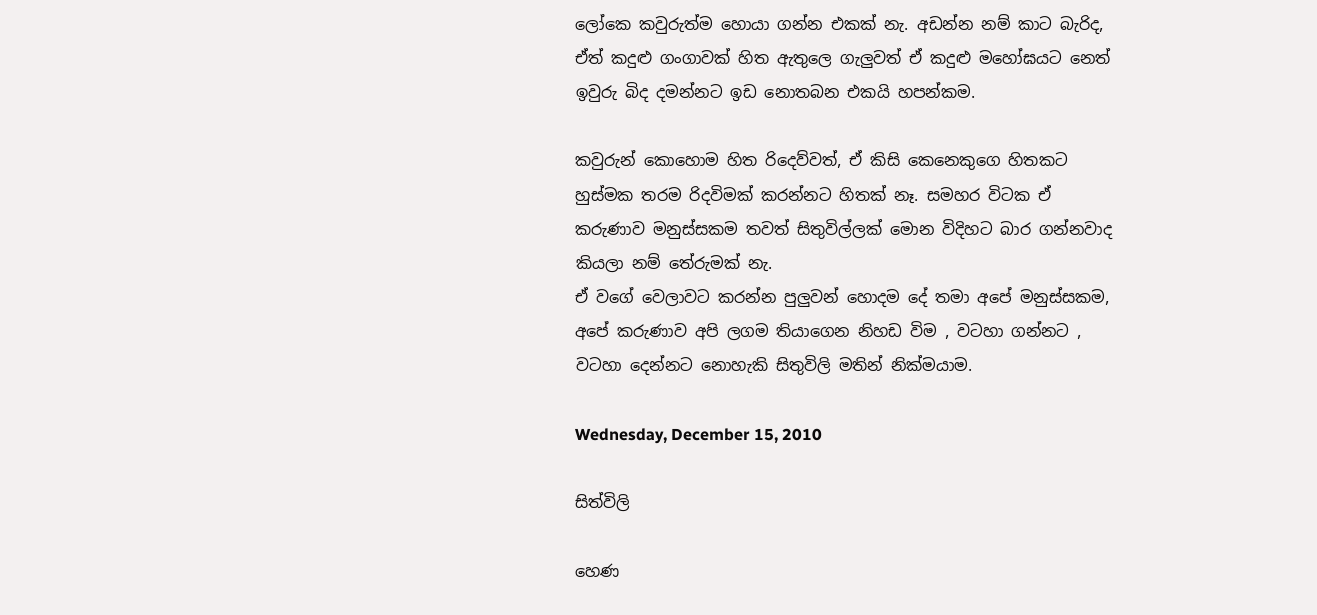ලෝකෙ කවුරුත්ම හොයා ගන්න එකක් නැ. අඩන්න නම් කාට බැරිද, ඒත් කදුළු ගංගාවක් හිත ඇතුලෙ ගැලුවත් ඒ කදුළු මහෝඝයට නෙත් ඉවුරු බිද දමන්නට ඉඩ නොතබන එකයි හපන්කම.

කවුරුන් කොහොම හිත රිදෙව්වත්, ඒ කිසි කෙනෙකුගෙ හිතකට හුස්මක තරම රිදවිමක් කරන්නට හිතක් නෑ. සමහර විටක ඒ කරුණාව මනුස්සකම තවත් සිතුවිල්ලක් මොන විදිහට බාර ගන්නවාද කියලා නම් තේරුමක් නැ.
ඒ වගේ වෙලාවට කරන්න පුලුවන් හොදම දේ තමා අපේ මනුස්සකම, අපේ කරුණාව අපි ලගම තියාගෙන නිහඩ විම , වටහා ගන්නට , වටහා දෙන්නට නොහැකි සිතුවිලි මතින් නික්මයාම.

Wednesday, December 15, 2010

සිත්විලි

හෙණ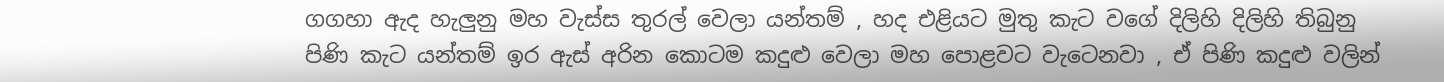ගගහා ඇද හැලුනු මහ වැස්ස තුරල් වෙලා යන්තම් , හද එළියට මුතු කැට වගේ දිලිහි දිලිහි තිබුනු පිණි කැට යන්තම් ඉර ඇස් අරින කොටම කදුළු වෙලා මහ පොළවට වැටෙනවා , ඒ පිණි කදුළු වලින්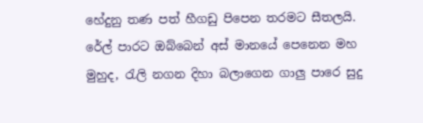හේදුනු තණ පත් හීගඩු පිපෙන තරමට සීතලයි. රේල් පාරට ඔබ්බෙන් අස් මානයේ පෙනෙන මහ මුහුද, රැලි නගන දිහා බලාගෙන ගාලු පාරෙ සුදු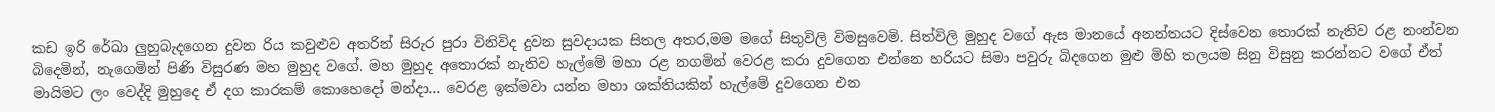කඩ ඉරි රේඛා ලුහුබැදගෙන දුවන රිය කවුළුව අතරින් සිරුර පුරා විනිවිද දුවන සුවදායක සිතල අතර,මම මගේ සිතුවිලි විමසුවෙමි. සිත්විලි මුහුද වගේ ඇස මානයේ අනන්තයට දිස්වෙන තොරක් නැතිව රළ නංන්වන බිදෙමින්, නැගෙමින් පිණි විසුරණ මහ මුහුද ව‍ගේ. මහ මුහුද අතොරක් නැතිව හැල්මේ මහා රළ නගමින් වෙරළ කරා දුවගෙන එන්නෙ හරියට සිමා පවුරු බිදගෙන මුළු මිහි තලයම සිනු විසුනු කරන්නට වගේ ඒත් මායිමට ලං වෙද්දි මුහුදෙ ඒ දග කාරකම් කොහෙදෝ මන්දා... වෙරළ ඉක්මවා යන්න මහා ශක්තියකින් හැල්මේ දුවගෙන එන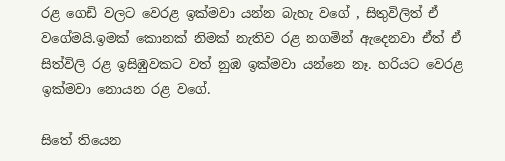රළ ගෙඩි වලට වෙරළ ඉක්මවා යන්න බැහැ වගේ , සිතුවිලිත් ඒ වගේමයි.ඉමක් කොනක් නිමක් නැතිව රළ නගමින් ඇදෙනවා ඒත් ඒ සිත්විලි රළ ඉසිඹුවකට වත් නුඹ ඉක්මවා යන්නෙ නෑ. හරියට වෙරළ ඉක්මවා නොයන රළ වගේ.

සිතේ තියෙන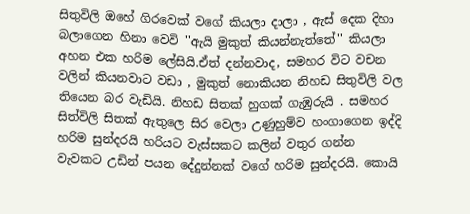සිතුවිලි ඔහේ ගිරවෙක් වගේ කියලා දාලා , ඇස් දෙක දිහා බලාගෙන හිනා වෙවි ''ඇයි මුකුත් කියන්නැත්තේ'' කියලා අහන එක හරිම ලේසියි.ඒත් දන්නවාද, සමහර විට වචන වලින් කියනවාට වඩා , මුකුත් නොකියන නිහඩ සිතුවිලි වල තියෙන බර වැඩියි. නිහඩ සිතක් හුගක් ගැඹුරුයි . සමහර සිත්විලි සිතක් ඇතුලෙ සිර වෙලා උණුහුම්ව හංගාගෙන ඉද්දි හරිම සුන්දරයි හරියට වැස්සකට කලින් වතුර ගන්න වැවකට උඩින් පයන දේදුන්නක් වගේ හරිම සුන්දරයි. කොයි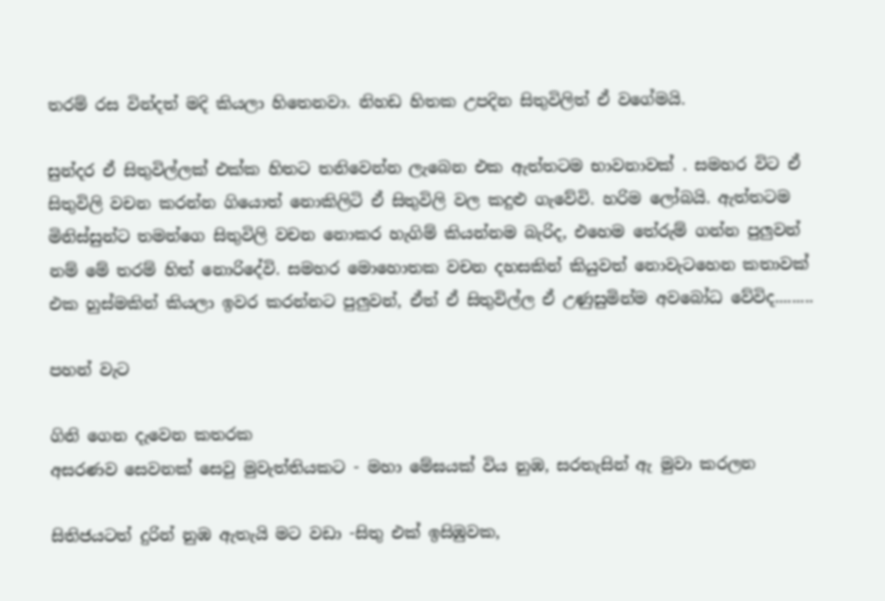තරම් රස වින්දත් මදි කියලා හිතෙනවා. නිහඩ හිතක උපදින සිතුවිලිත් ඒ වගේමයි.

සුන්දර ඒ සිතුවිල්ලක් එක්ක හිතට තනිවෙන්න ලැබෙන එක ඇත්තටම භාවනාවක් . සමහර විට ඒ සිතුවිලි වචන කරන්න ගියොත් නොකිලිටි ඒ සිතුවිලි වල කදුළු ගැවේවි. හරිම ලෝබයි. ඇත්තටම මිනිස්සුන්ට තමන්ගෙ සිතුවිලි වචන නොකර හැගිම් කියන්නම බැරිද, එහෙම තේරුම් ගන්න පුලුවන් නම් මේ තරම් හිත් නොරිදේවි. සමහර මොහොතක වචන දහසකින් කියුවත් නොවැටහෙන කතාවක් එක හුස්මකින් කියලා ඉවර කරන්නට පුලුවන්, ඒත් ඒ සිතුවිල්ල ඒ උණුසුමින්ම අවබෝධ වේවිද.........

පහන් වැට

ගිනි ගෙන දැවෙන කතරක
අසරණව සෙවනක් සෙවු මුවැත්තියකට - මහා මේඝයක් විය නුඹ, සරතැසින් ඇ මුවා කරලන

සිතිජයටත් දුරින් නුඹ ඇතැයි මට වඩා -සිතු එක් ඉසිඹුවක,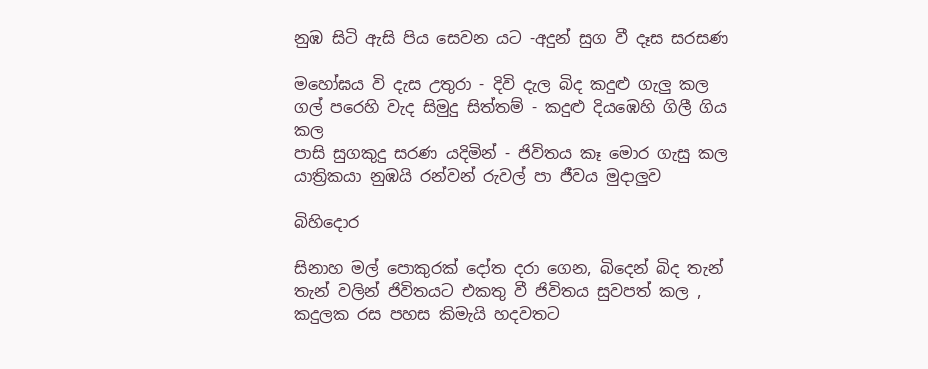නුඹ සිටි ඇසි පිය සෙවන යට -අදුන් සුග වී දෑස සරසණ

මහෝඝය වි දැස උතුරා - දිවි දැල බිද කදුළු ගැලු කල
ගල් පරෙහි වැද සිමුදු සිත්තම් - කදුළු දියඹෙහි ගිලී ගිය කල
පාසි සුගකුදු සරණ යදිමින් - ජිවිතය කෑ මොර ගැසු කල
යාත්‍රිකයා නුඹයි රන්වන් රුවල් පා ජීවය මුදාලුව

බිහිදොර

සිනාහ මල් පොකුරක් දෝත දරා ගෙන, බිදෙන් බිද තැන් තැන් වලින් ජිවිතයට එකතු වී ජිවිතය සුවපත් කල , කදුලක රස පහස කිමැයි හදවතට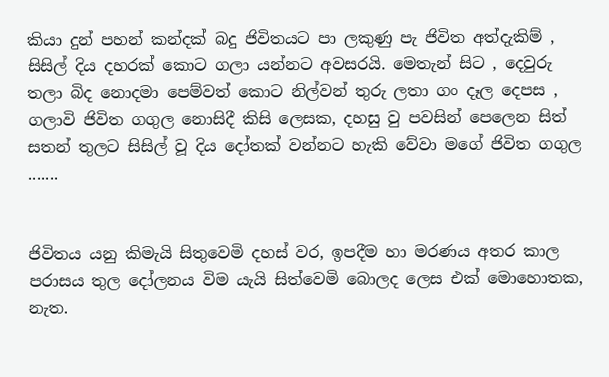කියා දුන් පහන් කන්දක් බදු ජිවිතයට පා ලකුණු පැ ජිවිත අත්දැකිම් , සිසිල් දිය දහරක් කොට ගලා යන්නට අවසරයි. මෙතැන් සිට , දෙවුරු තලා බිද නොදමා පෙම්වත් කොට නිල්වන් තුරු ලතා ගං දෑල දෙපස , ගලාවි ජිවිත ගගුල නොසිදී කිසි ලෙසක, දහසු වු පවසින් පෙලෙන සිත් සතන් තුලට සිසිල් වූ දිය දෝතක් වන්නට හැකි වේවා මගේ ජිවිත ගගුල .......


ජිවිතය යනු කිමැයි සිතුවෙමි දහස් වර, ඉපදීම හා මරණය අතර කාල පරාසය තුල දෝලනය විම යැයි සිත්වෙමි බොලද ලෙස එක් මොහොතක, නැත.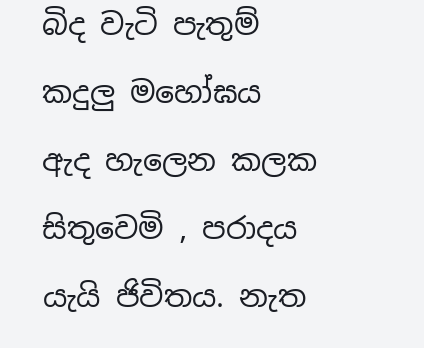බිද වැටි පැතුම්  කදුලු මහෝඝය ඇද හැලෙන කලක සිතුවෙමි , පරාදය යැයි ජිවිතය. නැත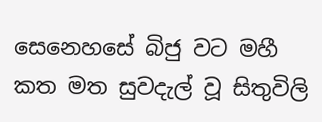සෙනෙහසේ බිජු වට මහී කත මත සුවදැල් වූ සිතුවිලි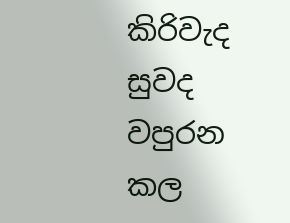කිරිවැද සුවද වපුරන කල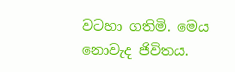වටහා ගතිමි. මෙය නොවැද ජිවිතය.